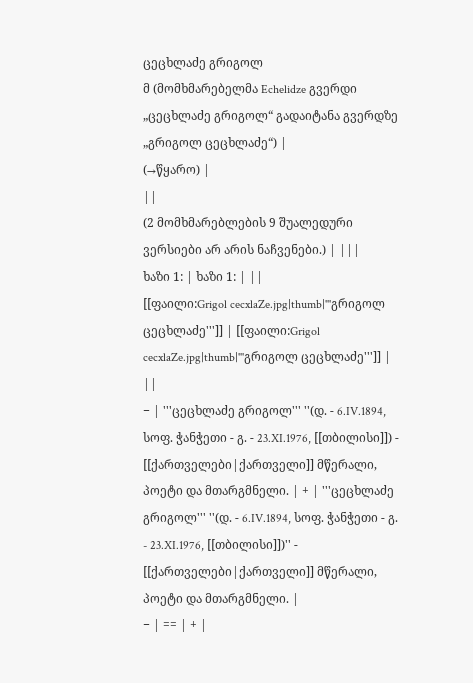ცეცხლაძე გრიგოლ
მ (მომხმარებელმა Echelidze გვერდი „ცეცხლაძე გრიგოლ“ გადაიტანა გვერდზე „გრიგოლ ცეცხლაძე“) |
(→წყარო) |
||
(2 მომხმარებლების 9 შუალედური ვერსიები არ არის ნაჩვენები.) | |||
ხაზი 1: | ხაზი 1: | ||
[[ფაილი:Grigol cecxlaZe.jpg|thumb|'''გრიგოლ ცეცხლაძე''']] | [[ფაილი:Grigol cecxlaZe.jpg|thumb|'''გრიგოლ ცეცხლაძე''']] | ||
− | '''ცეცხლაძე გრიგოლ''' ''(დ. - 6.IV.1894, სოფ. ჭანჭეთი - გ. - 23.XI.1976, [[თბილისი]]) - [[ქართველები|ქართველი]] მწერალი, პოეტი და მთარგმნელი. | + | '''ცეცხლაძე გრიგოლ''' ''(დ. - 6.IV.1894, სოფ. ჭანჭეთი - გ. - 23.XI.1976, [[თბილისი]])'' - [[ქართველები|ქართველი]] მწერალი, პოეტი და მთარგმნელი. |
− | == | + |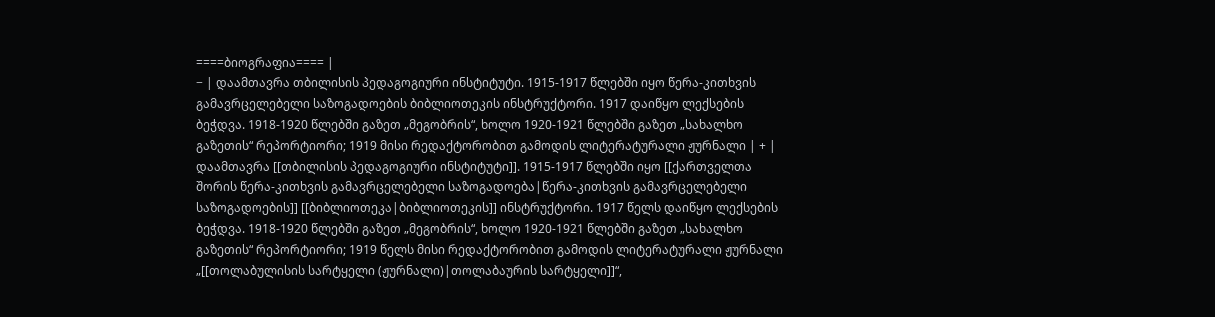====ბიოგრაფია==== |
− | დაამთავრა თბილისის პედაგოგიური ინსტიტუტი. 1915-1917 წლებში იყო წერა-კითხვის გამავრცელებელი საზოგადოების ბიბლიოთეკის ინსტრუქტორი. 1917 დაიწყო ლექსების ბეჭდვა. 1918-1920 წლებში გაზეთ „მეგობრის“, ხოლო 1920-1921 წლებში გაზეთ „სახალხო გაზეთის“ რეპორტიორი; 1919 მისი რედაქტორობით გამოდის ლიტერატურალი ჟურნალი | + | დაამთავრა [[თბილისის პედაგოგიური ინსტიტუტი]]. 1915-1917 წლებში იყო [[ქართველთა შორის წერა-კითხვის გამავრცელებელი საზოგადოება|წერა-კითხვის გამავრცელებელი საზოგადოების]] [[ბიბლიოთეკა|ბიბლიოთეკის]] ინსტრუქტორი. 1917 წელს დაიწყო ლექსების ბეჭდვა. 1918-1920 წლებში გაზეთ „მეგობრის“, ხოლო 1920-1921 წლებში გაზეთ „სახალხო გაზეთის“ რეპორტიორი; 1919 წელს მისი რედაქტორობით გამოდის ლიტერატურალი ჟურნალი „[[თოლაბულისის სარტყელი (ჟურნალი)|თოლაბაურის სარტყელი]]“,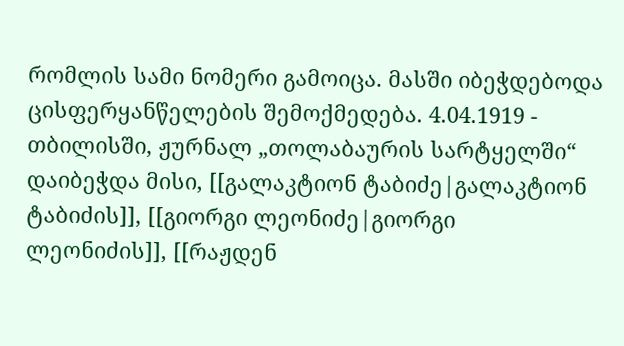რომლის სამი ნომერი გამოიცა. მასში იბეჭდებოდა ცისფერყანწელების შემოქმედება. 4.04.1919 - თბილისში, ჟურნალ „თოლაბაურის სარტყელში“ დაიბეჭდა მისი, [[გალაკტიონ ტაბიძე|გალაკტიონ ტაბიძის]], [[გიორგი ლეონიძე|გიორგი ლეონიძის]], [[რაჟდენ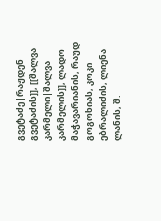გვეტაძე|რაჟდენ გვეტაძის]], [[შალვა კარმელი|შალვა კარმელის]], ლადო მაჭავარიანის, რაუდ გოგოხიას, კოკი ებრალიძის, ლიენა ლანის, შ.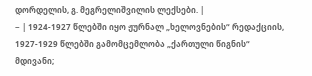დორდელის, გ. მეგრელიშვილის ლექსები. |
− | 1924-1927 წლებში იყო ჟურნალ „ხელოვნების“ რედაქციის, 1927-1929 წლებში გამომცემლობა „ქართული წიგნის“ მდივანი;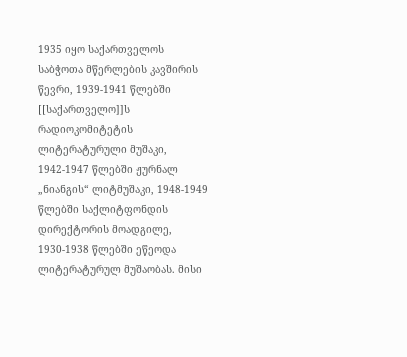1935 იყო საქართველოს საბჭოთა მწერლების კავშირის წევრი, 1939-1941 წლებში [[საქართველო]]ს რადიოკომიტეტის ლიტერატურული მუშაკი, 1942-1947 წლებში ჟურნალ „ნიანგის“ ლიტმუშაკი, 1948-1949 წლებში საქლიტფონდის დირექტორის მოადგილე, 1930-1938 წლებში ეწეოდა ლიტერატურულ მუშაობას. მისი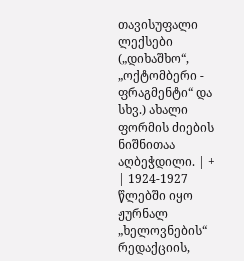თავისუფალი ლექსები („დიხაშხო“, „ოქტომბერი - ფრაგმენტი“ და სხვ.) ახალი ფორმის ძიების ნიშნითაა აღბეჭდილი. | + | 1924-1927 წლებში იყო ჟურნალ „ხელოვნების“ რედაქციის,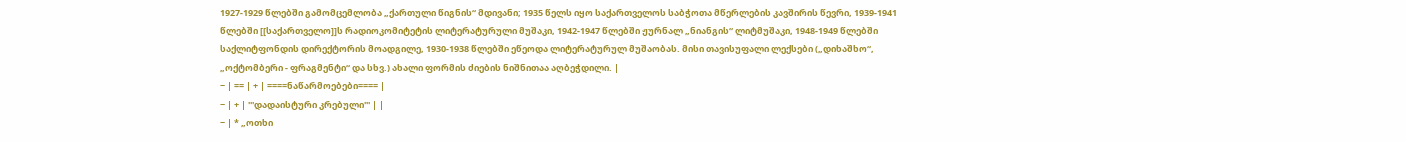1927-1929 წლებში გამომცემლობა „ქართული წიგნის“ მდივანი; 1935 წელს იყო საქართველოს საბჭოთა მწერლების კავშირის წევრი, 1939-1941 წლებში [[საქართველო]]ს რადიოკომიტეტის ლიტერატურული მუშაკი, 1942-1947 წლებში ჟურნალ „ნიანგის“ ლიტმუშაკი, 1948-1949 წლებში საქლიტფონდის დირექტორის მოადგილე, 1930-1938 წლებში ეწეოდა ლიტერატურულ მუშაობას. მისი თავისუფალი ლექსები („დიხაშხო“, „ოქტომბერი - ფრაგმენტი“ და სხვ.) ახალი ფორმის ძიების ნიშნითაა აღბეჭდილი. |
− | == | + | ====ნაწარმოებები==== |
− | + | '''დადაისტური კრებული''' | |
− | * „ოთხი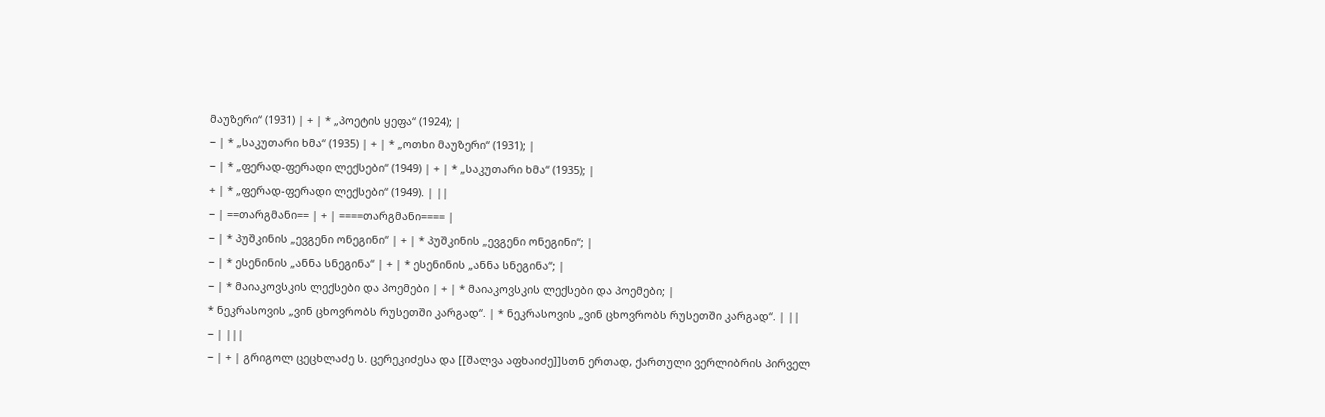მაუზერი“ (1931) | + | * „პოეტის ყეფა“ (1924); |
− | * „საკუთარი ხმა“ (1935) | + | * „ოთხი მაუზერი“ (1931); |
− | * „ფერად-ფერადი ლექსები“ (1949) | + | * „საკუთარი ხმა“ (1935); |
+ | * „ფერად-ფერადი ლექსები“ (1949). | ||
− | ==თარგმანი== | + | ====თარგმანი==== |
− | * პუშკინის „ევგენი ონეგინი“ | + | * პუშკინის „ევგენი ონეგინი“; |
− | * ესენინის „ანნა სნეგინა“ | + | * ესენინის „ანნა სნეგინა“; |
− | * მაიაკოვსკის ლექსები და პოემები | + | * მაიაკოვსკის ლექსები და პოემები; |
* ნეკრასოვის „ვინ ცხოვრობს რუსეთში კარგად“. | * ნეკრასოვის „ვინ ცხოვრობს რუსეთში კარგად“. | ||
− | |||
− | + | გრიგოლ ცეცხლაძე ს. ცერეკიძესა და [[შალვა აფხაიძე]]სთნ ერთად, ქართული ვერლიბრის პირველ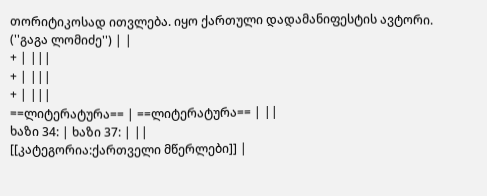თორიტიკოსად ითვლება. იყო ქართული დადამანიფესტის ავტორი. (''გაგა ლომიძე'') | |
+ | |||
+ | |||
+ | |||
==ლიტერატურა== | ==ლიტერატურა== | ||
ხაზი 34: | ხაზი 37: | ||
[[კატეგორია:ქართველი მწერლები]] |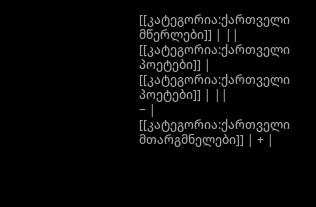[[კატეგორია:ქართველი მწერლები]] | ||
[[კატეგორია:ქართველი პოეტები]] | [[კატეგორია:ქართველი პოეტები]] | ||
− | [[კატეგორია:ქართველი მთარგმნელები]] | + |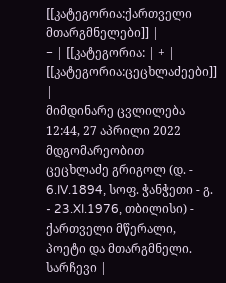[[კატეგორია:ქართველი მთარგმნელები]] |
− | [[კატეგორია: | + | [[კატეგორია:ცეცხლაძეები]] |
მიმდინარე ცვლილება 12:44, 27 აპრილი 2022 მდგომარეობით
ცეცხლაძე გრიგოლ (დ. - 6.IV.1894, სოფ. ჭანჭეთი - გ. - 23.XI.1976, თბილისი) - ქართველი მწერალი, პოეტი და მთარგმნელი.
სარჩევი |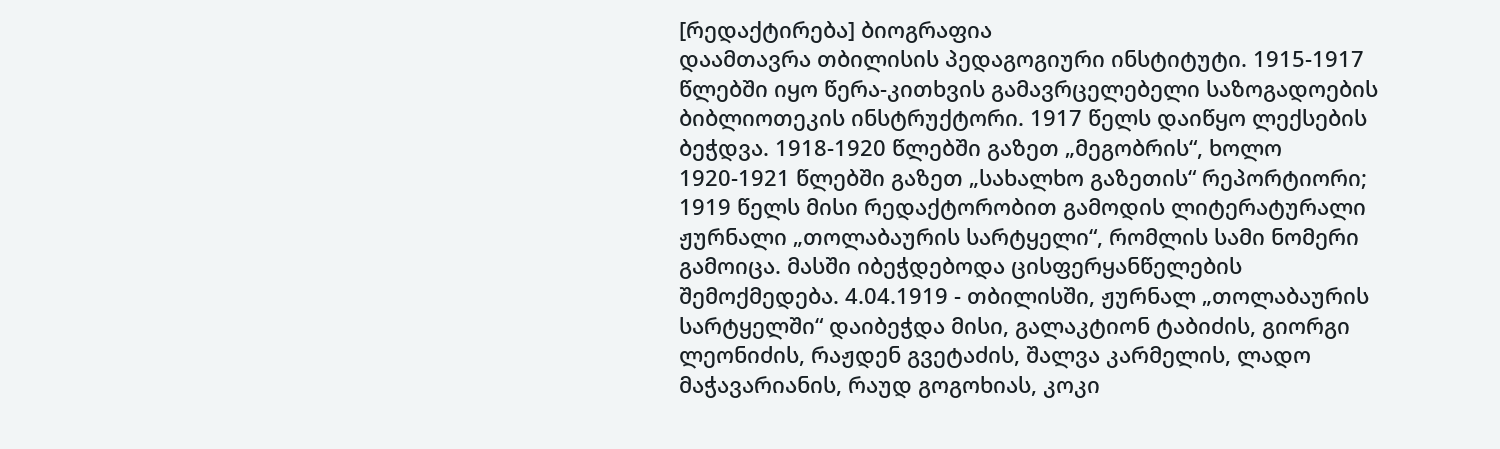[რედაქტირება] ბიოგრაფია
დაამთავრა თბილისის პედაგოგიური ინსტიტუტი. 1915-1917 წლებში იყო წერა-კითხვის გამავრცელებელი საზოგადოების ბიბლიოთეკის ინსტრუქტორი. 1917 წელს დაიწყო ლექსების ბეჭდვა. 1918-1920 წლებში გაზეთ „მეგობრის“, ხოლო 1920-1921 წლებში გაზეთ „სახალხო გაზეთის“ რეპორტიორი; 1919 წელს მისი რედაქტორობით გამოდის ლიტერატურალი ჟურნალი „თოლაბაურის სარტყელი“, რომლის სამი ნომერი გამოიცა. მასში იბეჭდებოდა ცისფერყანწელების შემოქმედება. 4.04.1919 - თბილისში, ჟურნალ „თოლაბაურის სარტყელში“ დაიბეჭდა მისი, გალაკტიონ ტაბიძის, გიორგი ლეონიძის, რაჟდენ გვეტაძის, შალვა კარმელის, ლადო მაჭავარიანის, რაუდ გოგოხიას, კოკი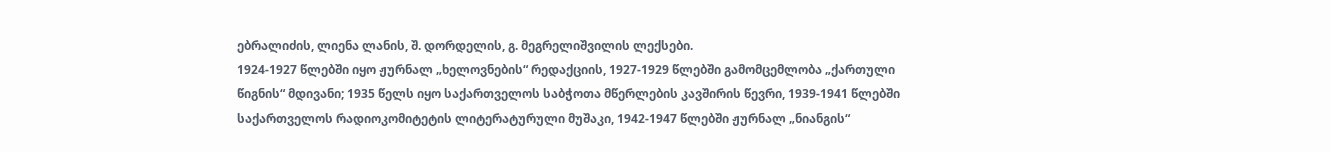ებრალიძის, ლიენა ლანის, შ. დორდელის, გ. მეგრელიშვილის ლექსები.
1924-1927 წლებში იყო ჟურნალ „ხელოვნების“ რედაქციის, 1927-1929 წლებში გამომცემლობა „ქართული წიგნის“ მდივანი; 1935 წელს იყო საქართველოს საბჭოთა მწერლების კავშირის წევრი, 1939-1941 წლებში საქართველოს რადიოკომიტეტის ლიტერატურული მუშაკი, 1942-1947 წლებში ჟურნალ „ნიანგის“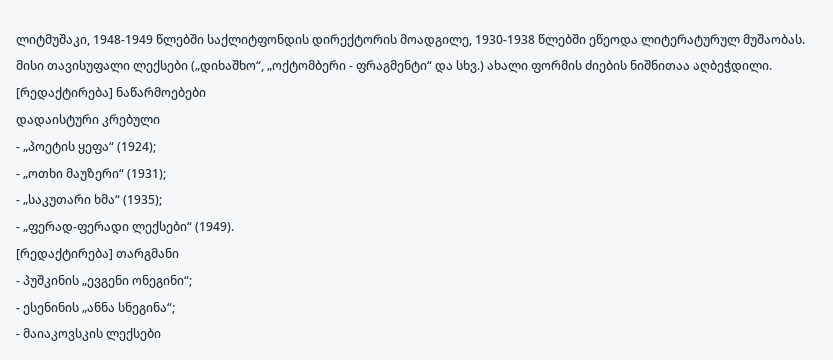ლიტმუშაკი, 1948-1949 წლებში საქლიტფონდის დირექტორის მოადგილე, 1930-1938 წლებში ეწეოდა ლიტერატურულ მუშაობას. მისი თავისუფალი ლექსები („დიხაშხო“, „ოქტომბერი - ფრაგმენტი“ და სხვ.) ახალი ფორმის ძიების ნიშნითაა აღბეჭდილი.
[რედაქტირება] ნაწარმოებები
დადაისტური კრებული
- „პოეტის ყეფა“ (1924);
- „ოთხი მაუზერი“ (1931);
- „საკუთარი ხმა“ (1935);
- „ფერად-ფერადი ლექსები“ (1949).
[რედაქტირება] თარგმანი
- პუშკინის „ევგენი ონეგინი“;
- ესენინის „ანნა სნეგინა“;
- მაიაკოვსკის ლექსები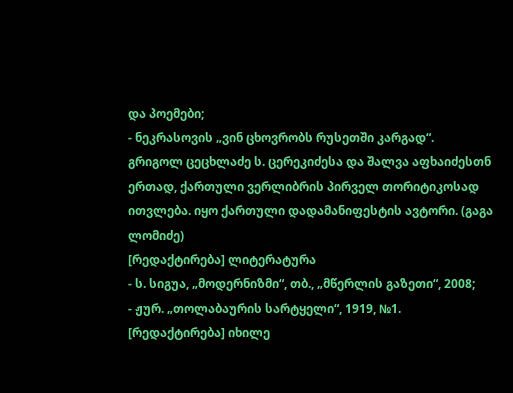და პოემები;
- ნეკრასოვის „ვინ ცხოვრობს რუსეთში კარგად“.
გრიგოლ ცეცხლაძე ს. ცერეკიძესა და შალვა აფხაიძესთნ ერთად, ქართული ვერლიბრის პირველ თორიტიკოსად ითვლება. იყო ქართული დადამანიფესტის ავტორი. (გაგა ლომიძე)
[რედაქტირება] ლიტერატურა
- ს. სიგუა, „მოდერნიზმი“, თბ., „მწერლის გაზეთი“, 2008;
- ჟურ. „თოლაბაურის სარტყელი“, 1919, №1.
[რედაქტირება] იხილე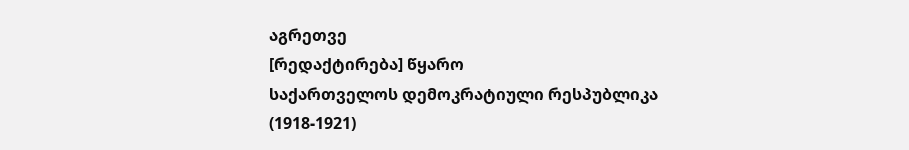აგრეთვე
[რედაქტირება] წყარო
საქართველოს დემოკრატიული რესპუბლიკა (1918-1921)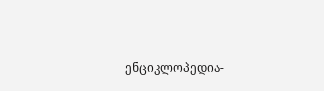ენციკლოპედია-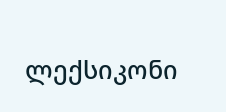ლექსიკონი